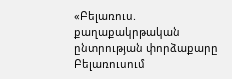«Բելառուս. քաղաքակրթական ընտրության փորձաքարը
Բելառուսում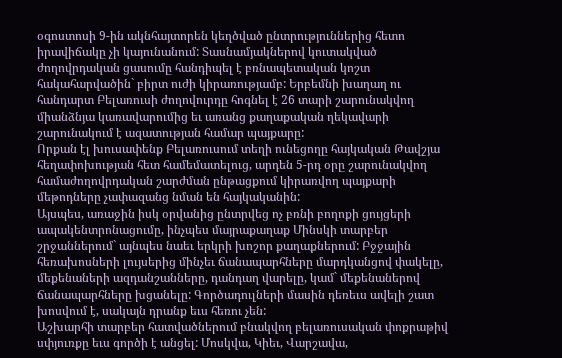օգոստոսի 9-ին ակնհայտորեն կեղծված ընտրություններից հետո իրավիճակը չի կայունանում: Տասնամյակներով կուտակված ժողովրդական ցասումը հանդիպել է բռնապետական կոշտ հակահարվածին` բիրտ ուժի կիրառությամբ: Երբեմնի խաղաղ ու հանդարտ Բելառուսի ժողովուրդը հոգնել է 26 տարի շարունակվող միանձնյա կառավարումից եւ առանց քաղաքական ղեկավարի շարունակում է ազատության համար պայքարը:
Որքան էլ խուսափենք Բելառուսում տեղի ունեցողը հայկական Թավշյա հեղափոխության հետ համեմատելուց, արդեն 5-րդ օրը շարունակվող համաժողովրդական շարժման ընթացքում կիրառվող պայքարի մեթոդները չափազանց նման են հայկականին:
Այսպես, առաջին իսկ օրվանից ընտրվեց ոչ բռնի բողոքի ցույցերի ապակենտրոնացումը, ինչպես մայրաքաղաք Մինսկի տարբեր շրջաններում` այնպես նաեւ երկրի խոշոր քաղաքներում: Բջջային հեռախոսների լույսերից մինչեւ ճանապարհները մարդկանցով փակելը, մեքենաների ազդանշանները, դանդաղ վարելը, կամ` մեքենաներով ճանապարհները խցանելը: Գործադուլների մասին դեռեւս ավելի շատ խոսվում է, սակայն դրանք եւս հեռու չեն:
Աշխարհի տարբեր հատվածներում բնակվող բելառուսական փոքրաթիվ սփյուռքը եւս գործի է անցել: Մոսկվա, Կիեւ, Վարշավա,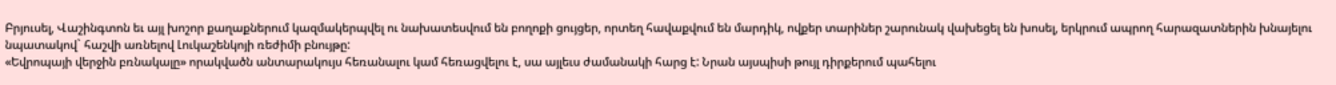Բրյուսել, Վաշինգտոն եւ այլ խոշոր քաղաքներում կազմակերպվել ու նախատեսվում են բողոքի ցույցեր, որտեղ հավաքվում են մարդիկ, ովքեր տարիներ շարունակ վախեցել են խոսել, երկրում ապրող հարազատներին խնայելու նպատակով` հաշվի առնելով Լուկաշենկոյի ռեժիմի բնույթը:
«Եվրոպայի վերջին բռնակալը» որակվածն անտարակույս հեռանալու կամ հեռացվելու է, սա այլեւս ժամանակի հարց է: Նրան այսպիսի թույլ դիրքերում պահելու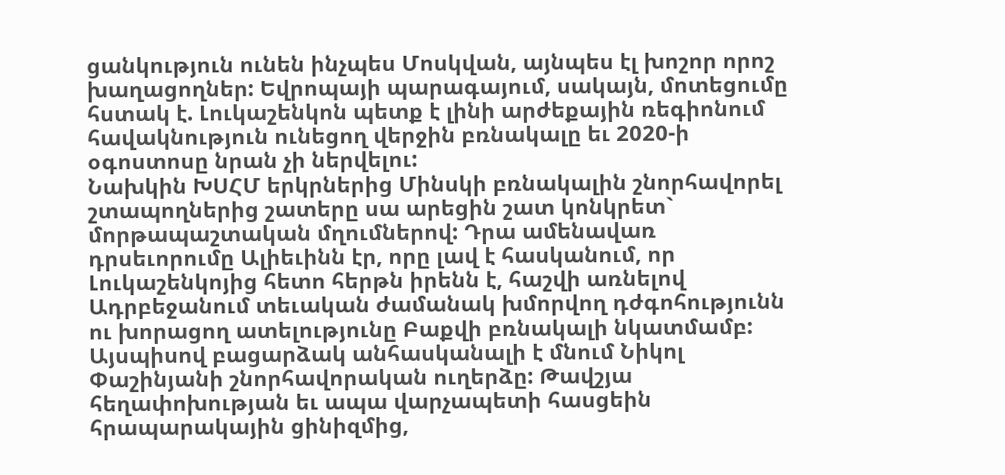ցանկություն ունեն ինչպես Մոսկվան, այնպես էլ խոշոր որոշ խաղացողներ: Եվրոպայի պարագայում, սակայն, մոտեցումը հստակ է. Լուկաշենկոն պետք է լինի արժեքային ռեգիոնում հավակնություն ունեցող վերջին բռնակալը եւ 2020-ի օգոստոսը նրան չի ներվելու:
Նախկին ԽՍՀՄ երկրներից Մինսկի բռնակալին շնորհավորել շտապողներից շատերը սա արեցին շատ կոնկրետ` մորթապաշտական մղումներով: Դրա ամենավառ դրսեւորումը Ալիեւինն էր, որը լավ է հասկանում, որ Լուկաշենկոյից հետո հերթն իրենն է, հաշվի առնելով Ադրբեջանում տեւական ժամանակ խմորվող դժգոհությունն ու խորացող ատելությունը Բաքվի բռնակալի նկատմամբ:
Այսպիսով բացարձակ անհասկանալի է մնում Նիկոլ Փաշինյանի շնորհավորական ուղերձը: Թավշյա հեղափոխության եւ ապա վարչապետի հասցեին հրապարակային ցինիզմից,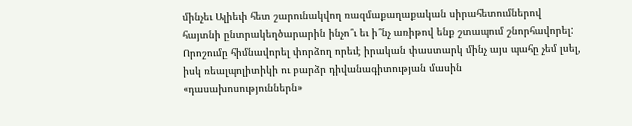մինչեւ Ալիեւի հետ շարունակվող ռազմաքաղաքական սիրահետումներով հայտնի ընտրակեղծարարին ինչո՞ւ եւ ի՞նչ առիթով ենք շտապում շնորհավորել: Որոշումը հիմնավորել փորձող որեւէ իրական փաստարկ մինչ այս պահը չեմ լսել, իսկ ռեալպոլիտիկի ու բարձր դիվանագիտության մասին «դասախոսություններն»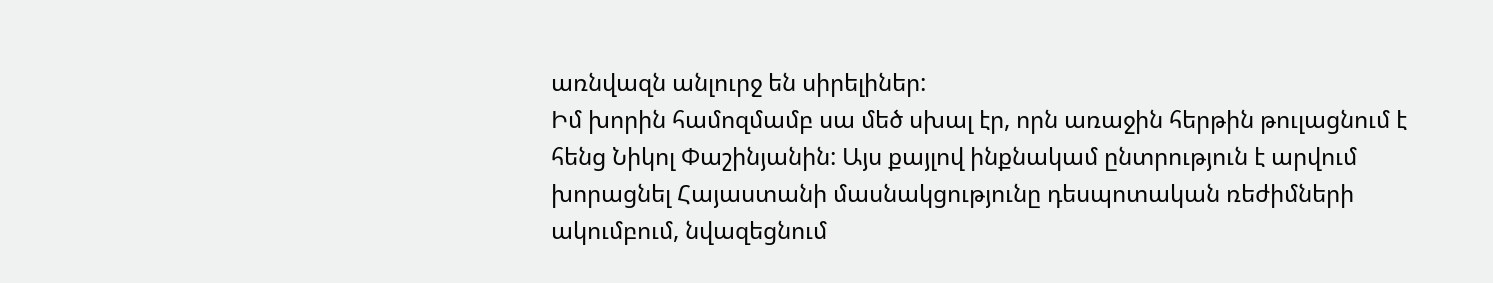առնվազն անլուրջ են սիրելիներ:
Իմ խորին համոզմամբ սա մեծ սխալ էր, որն առաջին հերթին թուլացնում է հենց Նիկոլ Փաշինյանին: Այս քայլով ինքնակամ ընտրություն է արվում խորացնել Հայաստանի մասնակցությունը դեսպոտական ռեժիմների ակումբում, նվազեցնում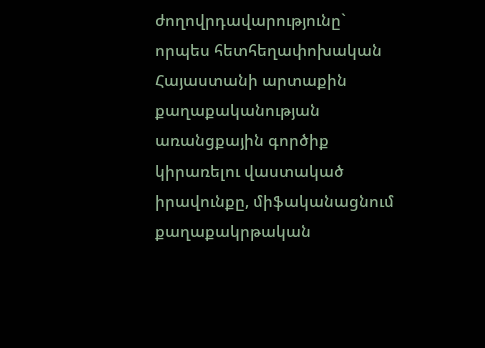ժողովրդավարությունը` որպես հետհեղափոխական Հայաստանի արտաքին քաղաքականության առանցքային գործիք կիրառելու վաստակած իրավունքը, միֆականացնում քաղաքակրթական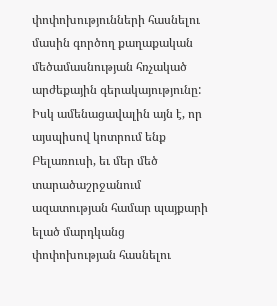փոփոխությունների հասնելու մասին գործող քաղաքական մեծամասնության հռչակած արժեքային գերակայությունը:
Իսկ ամենացավալին այն է, որ այսպիսով կոտրում ենք Բելառուսի, եւ մեր մեծ տարածաշրջանում ազատության համար պայքարի ելած մարդկանց փոփոխության հասնելու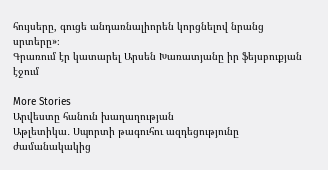հույսերը, գուցե անդառնալիորեն կորցնելով նրանց սրտերը»։
Գրառում էր կատարել Արսեն Խառատյանը իր ֆեյսբուքյան էջում

More Stories
Արվեստը հանուն խաղաղության
Աթլետիկա․ Սպորտի թագուհու ազդեցությունը ժամանակակից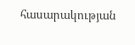հասարակության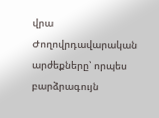վրա
Ժողովրդավարական արժեքները՝ որպես բարձրագույն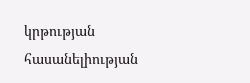կրթության հասանելիության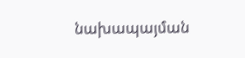նախապայման